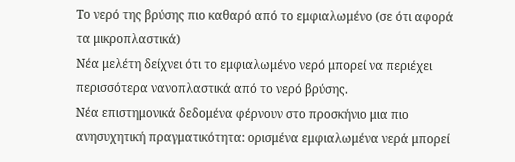Το νερό της βρύσης πιο καθαρό από το εμφιαλωμένο (σε ότι αφορά τα μικροπλαστικά)
Νέα μελέτη δείχνει ότι το εμφιαλωμένο νερό μπορεί να περιέχει περισσότερα νανοπλαστικά από το νερό βρύσης.
Νέα επιστημονικά δεδομένα φέρνουν στο προσκήνιο μια πιο ανησυχητική πραγματικότητα: ορισμένα εμφιαλωμένα νερά μπορεί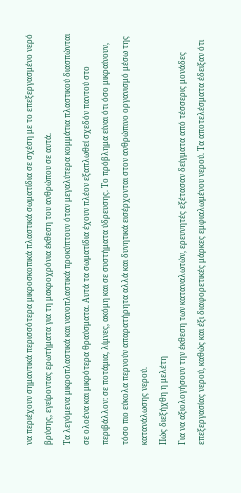να περιέχουν σημαντικά περισσότερα μικροσκοπικά πλαστικά σωματίδια σε σχέση με το επεξεργασμένο νερό βρύσης, εγείροντας ερωτήματα για τη μακροχρόνια έκθεση του ανθρώπου σε αυτά.
Τα λεγόμενα μικροπλαστικά και νανοπλαστικά προκύπτουν όταν μεγαλύτερα κομμάτια πλαστικού διασπώνται σε ολοένα και μικρότερα θραύσματα. Αυτά τα σωματίδια έχουν πλέον εξαπλωθεί σχεδόν παντού στο περιβάλλον: σε ποτάμια, λίμνες, ακόμη και σε συστήματα ύδρευσης. Το πρόβλημα είναι ότι όσο μικραίνουν, τόσο πιο εύκολα περνούν απαρατήρητα αλλά και δυνητικά εισέρχονται στον ανθρώπινο οργανισμό μέσω της κατανάλωσης νερού.
Πώς διεξήχθη η μελέτη
Για να αξιολογήσουν την έκθεση των καταναλωτών, ερευνητές εξέτασαν δείγματα από τέσσερις μονάδες επεξεργασίας νερού, καθώς και έξι διαφορετικές μάρκες εμφιαλωμένου νερού. Τα αποτελέσματα έδειξαν ότι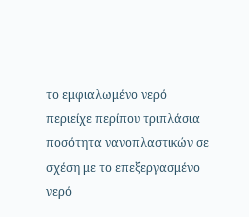το εμφιαλωμένο νερό περιείχε περίπου τριπλάσια ποσότητα νανοπλαστικών σε σχέση με το επεξεργασμένο νερό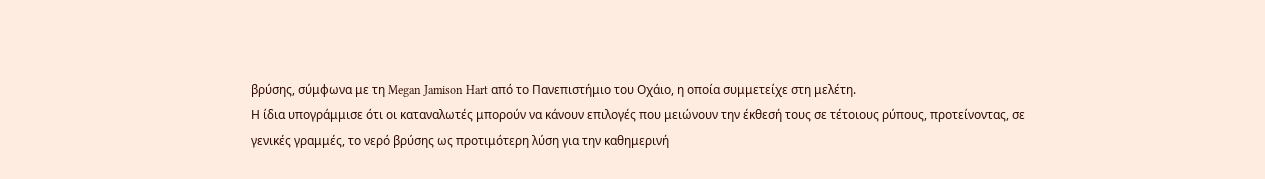βρύσης, σύμφωνα με τη Megan Jamison Hart από το Πανεπιστήμιο του Οχάιο, η οποία συμμετείχε στη μελέτη.
Η ίδια υπογράμμισε ότι οι καταναλωτές μπορούν να κάνουν επιλογές που μειώνουν την έκθεσή τους σε τέτοιους ρύπους, προτείνοντας, σε γενικές γραμμές, το νερό βρύσης ως προτιμότερη λύση για την καθημερινή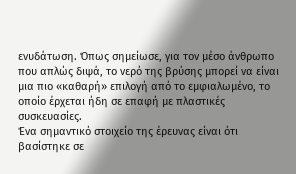ενυδάτωση. Όπως σημείωσε, για τον μέσο άνθρωπο που απλώς διψά, το νερό της βρύσης μπορεί να είναι μια πιο «καθαρή» επιλογή από το εμφιαλωμένο, το οποίο έρχεται ήδη σε επαφή με πλαστικές συσκευασίες.
Ένα σημαντικό στοιχείο της έρευνας είναι ότι βασίστηκε σε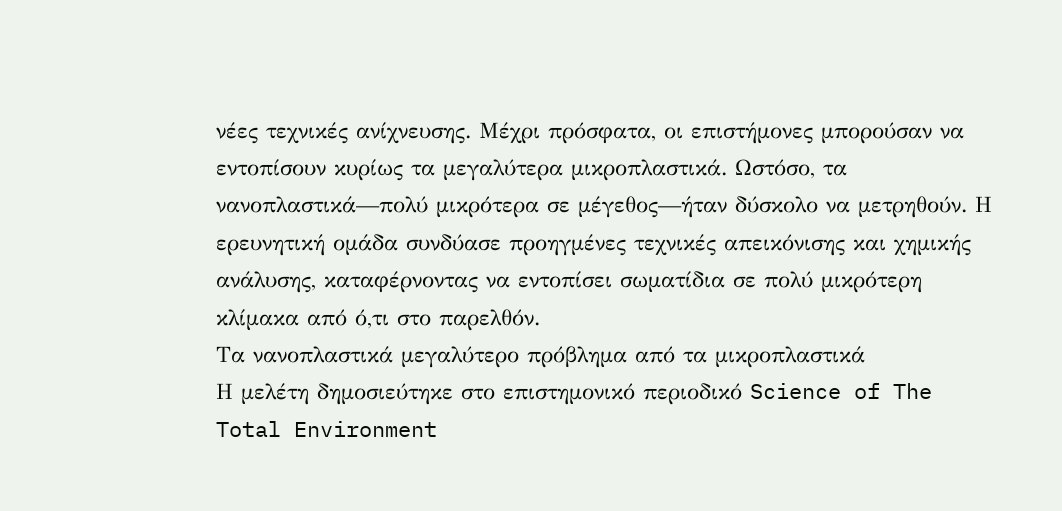νέες τεχνικές ανίχνευσης. Μέχρι πρόσφατα, οι επιστήμονες μπορούσαν να εντοπίσουν κυρίως τα μεγαλύτερα μικροπλαστικά. Ωστόσο, τα νανοπλαστικά—πολύ μικρότερα σε μέγεθος—ήταν δύσκολο να μετρηθούν. Η ερευνητική ομάδα συνδύασε προηγμένες τεχνικές απεικόνισης και χημικής ανάλυσης, καταφέρνοντας να εντοπίσει σωματίδια σε πολύ μικρότερη κλίμακα από ό,τι στο παρελθόν.
Τα νανοπλαστικά μεγαλύτερο πρόβλημα από τα μικροπλαστικά
Η μελέτη δημοσιεύτηκε στο επιστημονικό περιοδικό Science of The Total Environment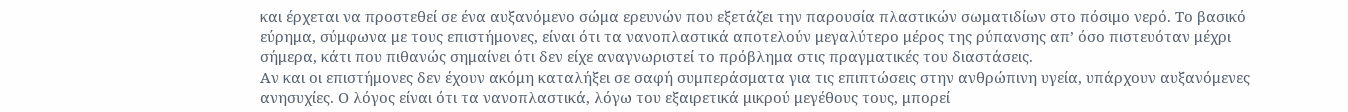και έρχεται να προστεθεί σε ένα αυξανόμενο σώμα ερευνών που εξετάζει την παρουσία πλαστικών σωματιδίων στο πόσιμο νερό. Το βασικό εύρημα, σύμφωνα με τους επιστήμονες, είναι ότι τα νανοπλαστικά αποτελούν μεγαλύτερο μέρος της ρύπανσης απ’ όσο πιστευόταν μέχρι σήμερα, κάτι που πιθανώς σημαίνει ότι δεν είχε αναγνωριστεί το πρόβλημα στις πραγματικές του διαστάσεις.
Αν και οι επιστήμονες δεν έχουν ακόμη καταλήξει σε σαφή συμπεράσματα για τις επιπτώσεις στην ανθρώπινη υγεία, υπάρχουν αυξανόμενες ανησυχίες. Ο λόγος είναι ότι τα νανοπλαστικά, λόγω του εξαιρετικά μικρού μεγέθους τους, μπορεί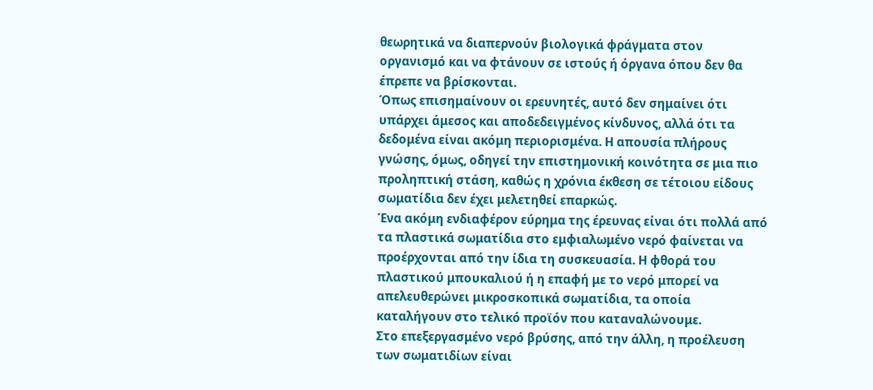θεωρητικά να διαπερνούν βιολογικά φράγματα στον οργανισμό και να φτάνουν σε ιστούς ή όργανα όπου δεν θα έπρεπε να βρίσκονται.
Όπως επισημαίνουν οι ερευνητές, αυτό δεν σημαίνει ότι υπάρχει άμεσος και αποδεδειγμένος κίνδυνος, αλλά ότι τα δεδομένα είναι ακόμη περιορισμένα. Η απουσία πλήρους γνώσης, όμως, οδηγεί την επιστημονική κοινότητα σε μια πιο προληπτική στάση, καθώς η χρόνια έκθεση σε τέτοιου είδους σωματίδια δεν έχει μελετηθεί επαρκώς.
Ένα ακόμη ενδιαφέρον εύρημα της έρευνας είναι ότι πολλά από τα πλαστικά σωματίδια στο εμφιαλωμένο νερό φαίνεται να προέρχονται από την ίδια τη συσκευασία. Η φθορά του πλαστικού μπουκαλιού ή η επαφή με το νερό μπορεί να απελευθερώνει μικροσκοπικά σωματίδια, τα οποία καταλήγουν στο τελικό προϊόν που καταναλώνουμε.
Στο επεξεργασμένο νερό βρύσης, από την άλλη, η προέλευση των σωματιδίων είναι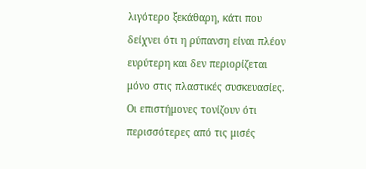λιγότερο ξεκάθαρη, κάτι που δείχνει ότι η ρύπανση είναι πλέον ευρύτερη και δεν περιορίζεται μόνο στις πλαστικές συσκευασίες. Οι επιστήμονες τονίζουν ότι περισσότερες από τις μισές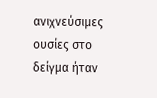ανιχνεύσιμες ουσίες στο δείγμα ήταν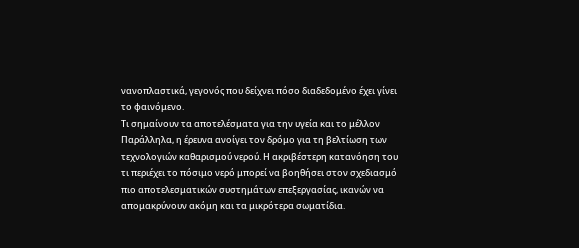νανοπλαστικά, γεγονός που δείχνει πόσο διαδεδομένο έχει γίνει το φαινόμενο.
Τι σημαίνουν τα αποτελέσματα για την υγεία και το μέλλον
Παράλληλα, η έρευνα ανοίγει τον δρόμο για τη βελτίωση των τεχνολογιών καθαρισμού νερού. Η ακριβέστερη κατανόηση του τι περιέχει το πόσιμο νερό μπορεί να βοηθήσει στον σχεδιασμό πιο αποτελεσματικών συστημάτων επεξεργασίας, ικανών να απομακρύνουν ακόμη και τα μικρότερα σωματίδια.